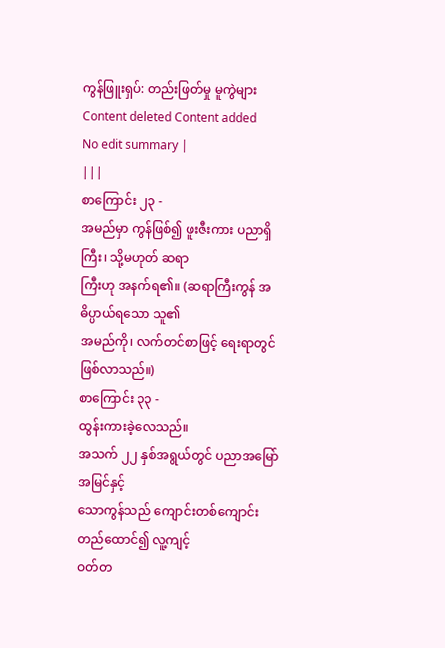ကွန်ဖြူးရှပ်: တည်းဖြတ်မှု မူကွဲများ
Content deleted Content added
No edit summary |
|||
စာကြောင်း ၂၃ -
အမည်မှာ ကွန်ဖြစ်၍ ဖူးဇီးကား ပညာရှိကြီး၊ သို့မဟုတ် ဆရာ
ကြီးဟု အနက်ရ၏။ (ဆရာကြီးကွန် အဓိပ္ပာယ်ရသော သူ၏
အမည်ကို၊ လက်တင်စာဖြင့် ရေးရာတွင်
ဖြစ်လာသည်။)
စာကြောင်း ၃၃ -
ထွန်းကားခဲ့လေသည်။
အသက် ၂၂ နှစ်အရွယ်တွင် ပညာအမြော်အမြင်နှင့်
သောကွန်သည် ကျောင်းတစ်ကျောင်း တည်ထောင်၍ လူ့ကျင့်
ဝတ်တ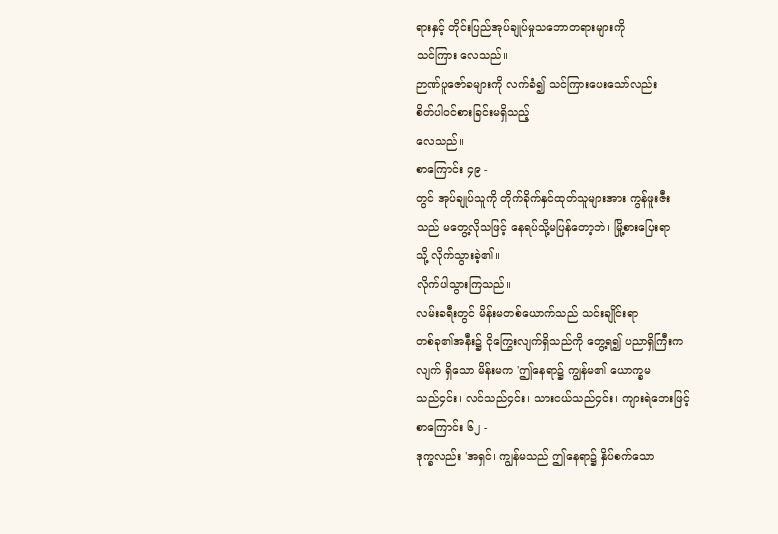ရားနှင့် တိုင်းပြည်အုပ်ချုပ်မှုသဘောတရားများကို
သင်ကြား လေသည်။
ဉာဏ်ပူဇော်ခများကို လက်ခံ၍ သင်ကြားပေးသော်လည်း
စိတ်ပါဝင်စားခြင်းမရှိသည့်
လေသည်။
စာကြောင်း ၄၉ -
တွင် အုပ်ချုပ်သူကို တိုက်ခိုက်နှင်ထုတ်သူများအား ကွန်ဖူးဇီး
သည် မတွေ့လိုသဖြင့် နေရပ်သို့မပြန်တော့ဘဲ၊ မြို့စားပြေးရာ
သို့ လိုက်သွားခဲ့၏။
လိုက်ပါသွားကြသည်။
လမ်းခရီးတွင် မိန်းမတစ်ယောက်သည် သင်းချိုင်းရာ
တစ်ခု၏အနီး၌ ငိုကြွေးလျက်ရှိသည်ကို တွေ့ရ၍ ပညာရှိကြီးက
လျက် ရှိသော မိန်းမက 'ဤနေရာ၌ ကျွန်မ၏ ယောက္ခမ
သည်၄င်း၊ လင်သည်၄င်း၊ သားငယ်သည်၄င်း၊ ကျားရဲဘေးဖြင့်
စာကြောင်း ၆၂ -
ဒုက္ခလည်း 'အရှင်၊ ကျွန်မသည် ဤနေရာ၌ နှိပ်စက်သော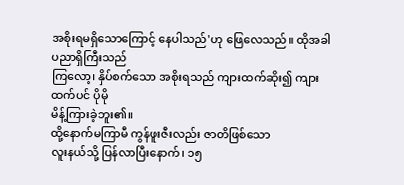အစိုးရမရှိသောကြောင့် နေပါသည်'ဟု ဖြေလေသည်။ ထိုအခါ
ပညာရှိကြီးသည်
ကြလော့၊ နှိပ်စက်သော အစိုးရသည် ကျားထက်ဆိုး၍ ကျား
ထက်ပင် ပိုမို
မိန့်ကြားခဲ့ဘူး၏။
ထို့နောက်မကြာမီ ကွန်ဖူးဇီးလည်း ဇာတိဖြစ်သော
လူးနယ်သို့ ပြန်လာပြီးနောက်၊ ၁၅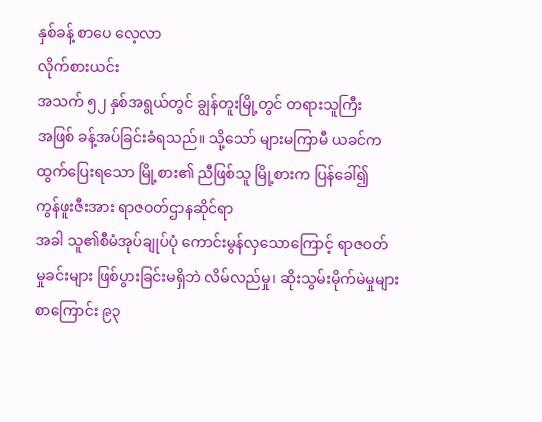နှစ်ခန့် စာပေ လေ့လာ
လိုက်စားယင်း
အသက် ၅၂ နှစ်အရွယ်တွင် ချွန်တူးမြို့တွင် တရားသူကြီး
အဖြစ် ခန့်အပ်ခြင်းခံရသည်။ သို့သော် များမကြာမီ ယခင်က
ထွက်ပြေးရသော မြို့စား၏ ညီဖြစ်သူ မြို့စားက ပြန်ခေါ်၍
ကွန်ဖူးဇီးအား ရာဇဝတ်ဌာနဆိုင်ရာ
အခါ သူ၏စီမံအုပ်ချုပ်ပုံ ကောင်းမွန်လှသောကြောင့် ရာဇဝတ်
မှုခင်းများ ဖြစ်ပွားခြင်းမရှိဘဲ လိမ်လည်မှု၊ ဆိုးသွမ်းမိုက်မဲမှုများ
စာကြောင်း ၉၃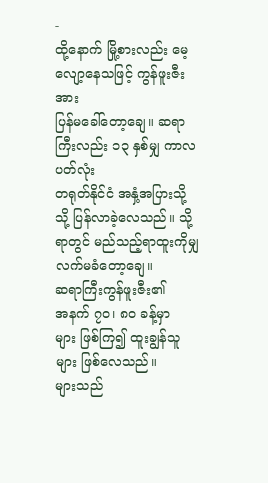-
ထို့နောက် မြို့စားလည်း မေ့လျော့နေသဖြင့် ကွန်ဖူးဇီးအား
ပြန်မခေါ်တော့ချေ။ ဆရာကြီးလည်း ၁၃ နှစ်မျှ ကာလပတ်လုံး
တရုတ်နိုင်ငံ အနှံ့အပြားသို့
သို့ ပြန်လာခဲ့လေသည်။ သို့ရာတွင် မည်သည့်ရာထူးကိုမျှ
လက်မခံတော့ချေ။
ဆရာကြီးကွန်ဖူးဇီး၏
အနက် ၇ဝ၊ ၈ဝ ခန့်မှာ
များ ဖြစ်ကြ၍ ထူးချွန်သူများ ဖြစ်လေသည်။
များသည်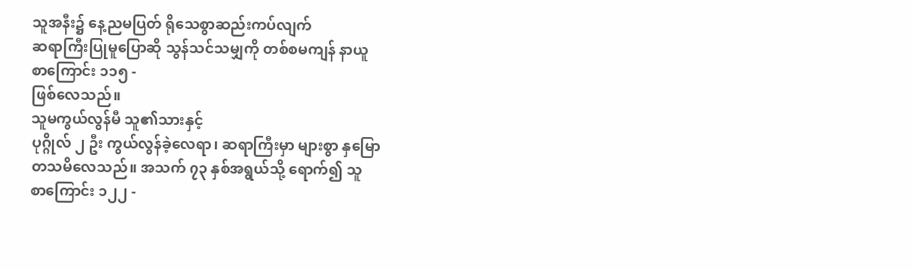သူအနီး၌ နေ့ညမပြတ် ရိုသေစွာဆည်းကပ်လျက်
ဆရာကြီးပြုမူပြောဆို သွန်သင်သမျှကို တစ်စမကျန် နာယူ
စာကြောင်း ၁၁၅ -
ဖြစ်လေသည်။
သူမကွယ်လွန်မီ သူ၏သားနှင့်
ပုဂ္ဂိုလ် ၂ ဦး ကွယ်လွန်ခဲ့လေရာ၊ ဆရာကြီးမှာ များစွာ နှမြော
တသမိလေသည်။ အသက် ၇၃ နှစ်အရွယ်သို့ ရောက်၍ သူ
စာကြောင်း ၁၂၂ -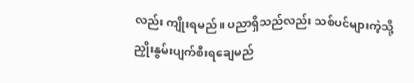လည်း ကျိုးရမည်။ ပညာရှိသည်လည်း သစ်ပင်များကဲ့သို့
ညှိုးနွမ်းပျက်စီးရချေမည်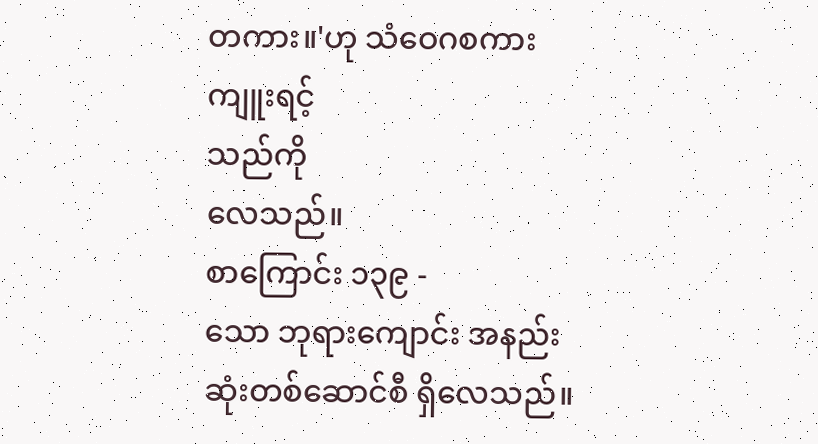တကား။'ဟု သံဝေဂစကား ကျူးရင့်
သည်ကို
လေသည်။
စာကြောင်း ၁၃၉ -
သော ဘုရားကျောင်း အနည်းဆုံးတစ်ဆောင်စီ ရှိလေသည်။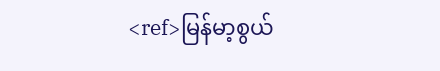<ref>မြန်မာ့စွယ်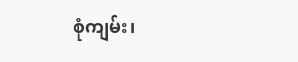စုံကျမ်း၊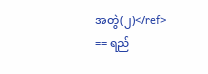အတွဲ(၂)</ref>
== ရည်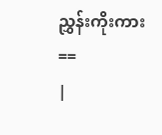ညွှန်းကိုးကား ==
|